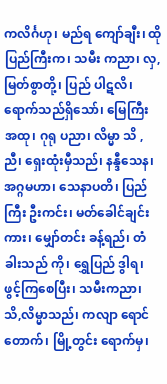ကလိင်္ဂဟု၊ မည်ရ ကျော်ချီး၊ ထိုပြည်ကြီးက၊ သမီး ကညာ၊ လှ,မြတ်စွာတို့၊ ပြည် ပါဋလိ၊ ရောက်သည်ရှိသော်၊ မြေကြီး အထု၊ ဂုရု ပညာ၊ လိမ္မာ သိ , ညီ၊ ရှေးထုံးမှီသည်၊ နန္ဒီသေန၊ အဂ္ဂမဟာ၊ သေနာပတိ၊ ပြည်ကြီး ဦးကင်း၊ မတ်ခေါင်ချင်းကား၊ မျှော်တင်း ခန့်ရည်၊ တံခါးသည် ကို၊ ရွှေပြည် ဒွါရ၊ ဖွင့်ကြစေပြီး၊ သမီးကညာ၊ သိ,လိမ္မာသည်၊ ကလျာ ရောင်တောက်၊ မြို့တွင်း ရောက်မှ၊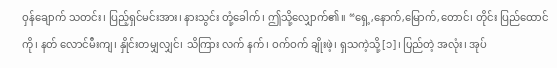ဝှန်ချောက် သတင်း၊ ပြည့်ရှင်မင်းအား၊ နားသွင်း တုံ့ခေါက်၊ ဤသို့လျှောက်၏။ “ရှေ့,နောက်,မြောက်,တောင်၊ တိုင်း ပြည်ထောင်ကို၊ နတ် လောင်မီးကျ၊ နှိုင်းတမျှလျှင်၊ သိကြား လက် နက်၊ ဝက်ဝက် ချိုးဖဲ့၊ ရှသကဲ့သို့[၁]၊ ပြည်တဲ့ အလုံး၊ အုပ်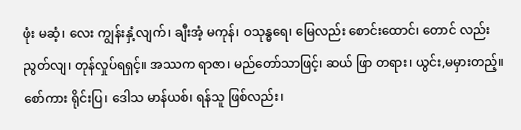ဖုံး မဆံ့၊ လေး ကျွန်းနှံ့လျက်၊ ချီးအံ့ မကုန်၊ ဝသုန္ဓရေ၊ မြေလည်း စောင်းထောင်၊ တောင် လည်း ညွတ်လျ၊ တုန်လှုပ်ရရှင့်။ အဿက ရာဇာ၊ မည်တော်သာဖြင့်၊ ဆယ် ဖြာ တရား၊ ယွင်း,မမှားတည့်။ စော်ကား ရိုင်းပြ၊ ဒေါသ မာန်ယစ်၊ ရန်သူ ဖြစ်လည်း၊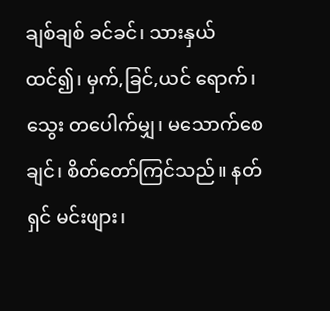ချစ်ချစ် ခင်ခင်၊ သားနှယ်ထင်၍၊ မှက်,ခြင်,ယင် ရောက်၊ သွေး တပေါက်မျှ၊ မသောက်စေချင်၊ စိတ်တော်ကြင်သည်။ နတ်ရှင် မင်းဖျား၊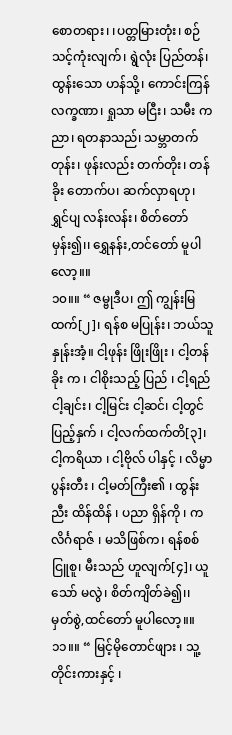စောတရား၊ ၊ပတ္တမြားတုံး၊ စဉ်သင့်ကုံးလျက်၊ ရွဲလုံး ပြည်တန်၊ ထွန်းသော ဟန်သို့၊ ကောင်းကြန် လက္ခဏာ၊ ရှုသာ မငြီး၊ သမီး ကညာ၊ ရတနာသည်၊ သမ္ဘာတက်တုန်း၊ ဖုန်းလည်း တက်တိုး၊ တန်ခိုး တောက်ပ၊ ဆက်လှာရဟု၊ ရွှင်ပျ လန်းလန်း၊ စိတ်တော်မှန်း၍၊၊ ရွှေနန်း,တင်တော် မူပါ လော့။။
၁၀။။ “ ဇမ္ဗုဒီပ၊ ဤ ကျွန်းမြထက်[၂]၊ ရန်စ မပြုန်း၊ ဘယ်သူ နှုန်းအံ့။ ငါ့ဖုန်း ဖြိုးဖြိုး ၊ ငါ့တန်ခိုး က ၊ ငါစိုးသည့် ပြည် ၊ ငါ့ရည် ငါ့ချင်း၊ ငါ့မြင်း ငါ့ဆင်၊ ငါ့တွင် ပြည့်နှက် ၊ ငါ့လက်ထက်တိ[၃]၊ ငါ့ကရိယာ ၊ ငါ့ဗိုလ် ပါနှင့် ၊ လိမ္မာ ပွန်းတီး ၊ ငါ့မတ်ကြီး၏ ၊ ထွန်းညီး ထိန်ထိန် ၊ ပညာ ရှိန်ကို ၊ ကလိင်္ဂရာဇ် ၊ မသိဖြစ်က၊ ရန်စစ်ငြူစူ၊ မီးသည် ဟူလျက်[၄]၊ ယူသော် မလွဲ၊ စိတ်ကျိတ်ခဲ၍၊၊ မှတ်စွဲ,ထင်တော် မူပါလော့။။
၁၁။။ “ မြင့်မိုတောင်ဖျား ၊ သူ့ တိုင်းကားနှင့် ၊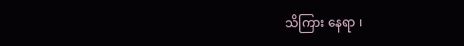သိကြား နေရာ ၊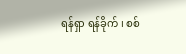ရန်ရှာ ရန်ခိုက် ၊ စစ်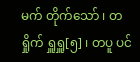မက် တိုက်သော် ၊ တရှိုက် ရှူရှူ[၅] ၊ တပူ ပင်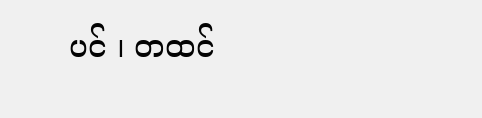ပင် ၊ တထင်